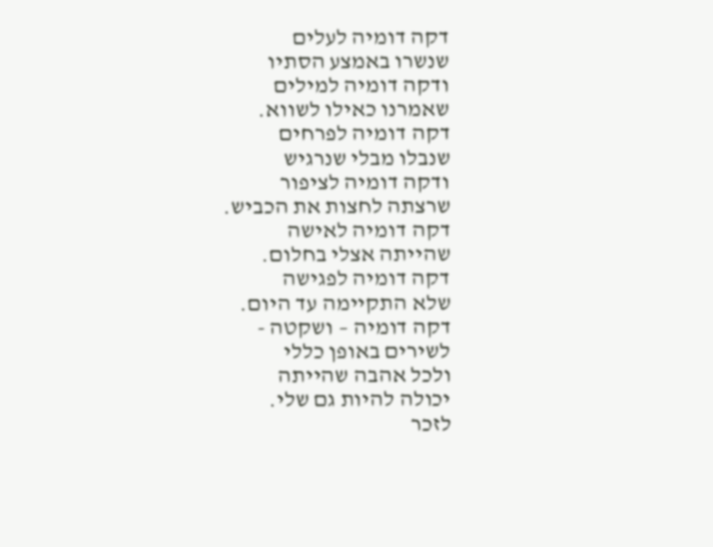דקה דומיה לעלים
שנשרו באמצע הסתיו
ודקה דומיה למילים
שאמרנו כאילו לשווא.
דקה דומיה לפרחים
שנבלו מבלי שנרגיש
ודקה דומיה לציפור
שרצתה לחצות את הכביש.
דקה דומיה לאישה
שהייתה אצלי בחלום.
דקה דומיה לפגישה
שלא התקיימה עד היום.
דקה דומיה – ושקטה -
לשירים באופן כללי
ולכל אהבה שהייתה
יכולה להיות גם שלי.
לזכר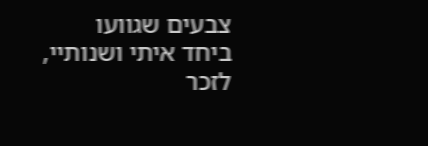צבעים שגוועו
ביחד איתי ושנותיי,
לזכר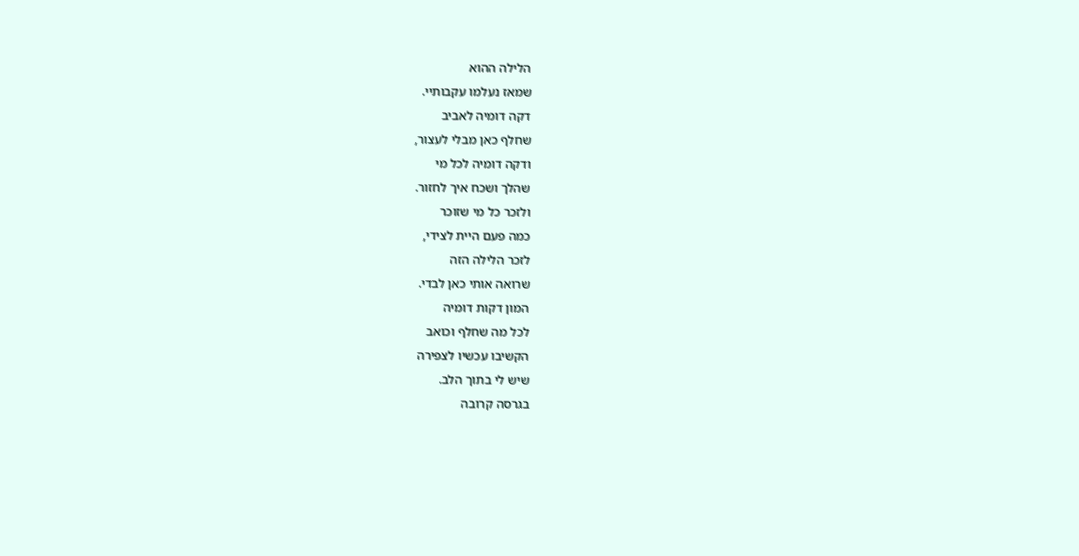הלילה ההוא
שמאז נעלמו עקבותיי.
דקה דומיה לאביב
שחלף כאן מבלי לעצור,
ודקה דומיה לכל מי
שהלך ושכח איך לחזור.
ולזכר כל מי שזוכר
כמה פעם היית לצידי,
לזכר הלילה הזה
שרואה אותי כאן לבדי.
המון דקות דומיה
לכל מה שחלף וכואב
הקשיבו עכשיו לצפירה
שיש לי בתוך הלב.
בגרסה קרובה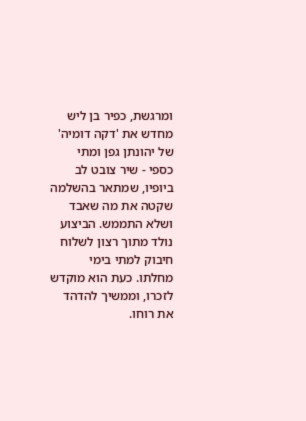ומרגשת, כפיר בן ליש מחדש את 'דקה דומיה' של יהונתן גפן ומתי כספי - שיר צובט לב ביופיו, שמתאר בהשלמה שקטה את מה שאבד ושלא התממש. הביצוע נולד מתוך רצון לשלוח חיבוק למתי בימי מחלתו. כעת הוא מוקדש לזכרו, וממשיך להדהד את רוחו.